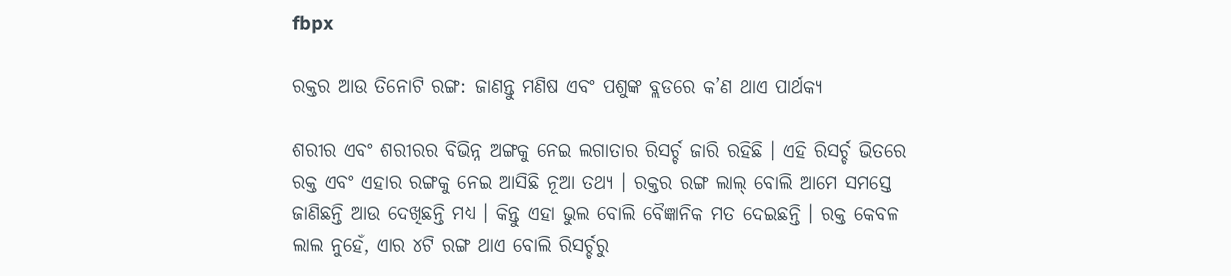fbpx

ରକ୍ତର ଆଉ ତିନୋଟି ରଙ୍ଗ: ଜାଣନ୍ତୁ ମଣିଷ ଏବଂ ପଶୁଙ୍କ ବ୍ଲଡରେ କ’ଣ ଥାଏ ପାର୍ଥକ୍ୟ

ଶରୀର ଏବଂ ଶରୀରର ବିଭିନ୍ନ ଅଙ୍ଗକୁ ନେଇ ଲଗାତାର ରିସର୍ଚ୍ଚ ଜାରି ରହିଛି । ଏହି ରିସର୍ଚ୍ଚ ଭିତରେ ରକ୍ତ ଏବଂ ଏହାର ରଙ୍ଗକୁ ନେଇ ଆସିଛି ନୂଆ ତଥ୍ୟ । ରକ୍ତର ରଙ୍ଗ ଲାଲ୍ ବୋଲି ଆମେ ସମସ୍ତେ ଜାଣିଛନ୍ତି ଆଉ ଦେଖିଛନ୍ତି ମଧ୍ୟ । କିନ୍ତୁ ଏହା ଭୁଲ ବୋଲି ବୈଜ୍ଞାନିକ ମତ ଦେଇଛନ୍ତି । ରକ୍ତ କେବଳ ଲାଲ ନୁହେଁ, ଏାର ୪ଟି ରଙ୍ଗ ଥାଏ ବୋଲି ରିସର୍ଚ୍ଚରୁ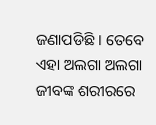ଜଣାପଡିଛି । ତେବେ ଏହା ଅଲଗା ଅଲଗା ଜୀବଙ୍କ ଶରୀରରେ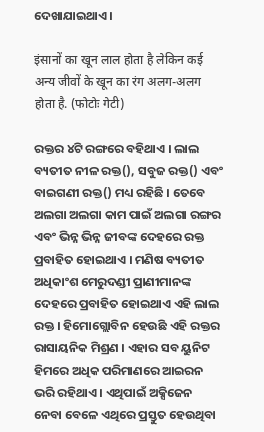ଦେଖାଯାଇଥାଏ ।

इंसानों का खून लाल होता है लेकिन कई अन्य जीवों के खून का रंग अलग-अलग होता है. (फोटोः गेटी)

ରକ୍ତର ୪ଟି ରଙ୍ଗରେ ବହିଥାଏ । ଲାଲ ବ୍ୟତୀତ ନୀଳ ରକ୍ତ(), ସବୁଜ ରକ୍ତ() ଏବଂ ବାଇଗଣୀ ରକ୍ତ() ମଧ୍ୟ ରହିଛି । ତେବେ ଅଲଗା ଅଲଗା କାମ ପାଇଁ ଅଲଗା ରଙ୍ଗର ଏବଂ ଭିନ୍ନ ଭିନ୍ନ ଜୀବଙ୍କ ଦେହରେ ରକ୍ତ ପ୍ରବାହିତ ହୋଇଥାଏ । ମଣିଷ ବ୍ୟତୀତ ଅଧିକାଂଶ ମେରୁଦଣ୍ଡୀ ପ୍ରାଣୀମାନଙ୍କ ଦେହରେ ପ୍ରବାହିତ ହୋଇଥାଏ ଏହି ଲାଲ ରକ୍ତ । ହିମୋଗ୍ଲୋବିନ ହେଉଛି ଏହି ରକ୍ତର ରାସାୟନିକ ମିଶ୍ରଣ । ଏହାର ସବ ୟୁନିଟ ହିମରେ ଅଧିକ ପରିମାଣରେ ଆଇରନ ଭରି ରହିଥାଏ । ଏଥିପାଇଁ ଅକ୍ସିଜେନ ନେବା ବେଳେ ଏଥିରେ ପ୍ରସ୍ତୁତ ହେଉଥିବା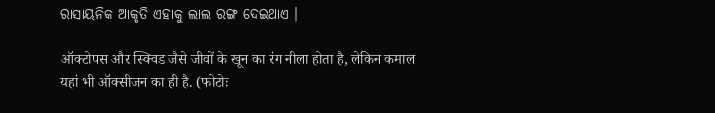ରାସାୟନିକ ଆକୃତି ଏହାକୁ ଲାଲ ରଙ୍ଗ ଦେଇଥାଏ ।

ऑक्टोपस और स्क्विड जैसे जीवों के खून का रंग नीला होता है, लेकिन कमाल यहां भी ऑक्सीजन का ही है. (फोटोः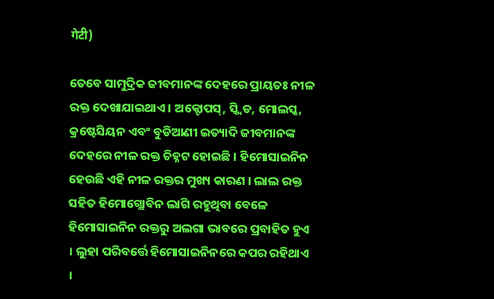गेटी)

ତେବେ ସାମୁଦ୍ରିକ ଜୀବମାନଙ୍କ ଦେହରେ ପ୍ରାୟତଃ ନୀଳ ରକ୍ତ ଦେଖାଯାଇଥାଏ । ଅକ୍ଟୋପସ୍, ସ୍କ୍ୱିଡ, ମୋଲସ୍କ, କ୍ରଷ୍ଟେସିୟନ ଏବଂ ବୁଡିଆଣୀ ଇତ୍ୟାଦି ଜୀବମାନଙ୍କ ଦେହରେ ନୀଳ ରକ୍ତ ଚିହ୍ନଟ ହୋଇଛି । ହିମୋସାଇନିନ ହେଉଛି ଏହି ନୀଳ ରକ୍ତର ମୁଖ୍ୟ କାରଣ । ଲାଲ ରକ୍ତ ସହିତ ହିମୋଗ୍ଲୋବିନ ଲାଗି ରହୁଥିବା ବେଳେ ହିମୋସାଇନିନ ରକ୍ତରୁ ଅଲଗା ଭାବରେ ପ୍ରବାହିତ ହୁଏ । ଲୁହା ପରିବର୍ତ୍ତେ ହିମୋସାଇନିନରେ କପର ରହିଥାଏ ।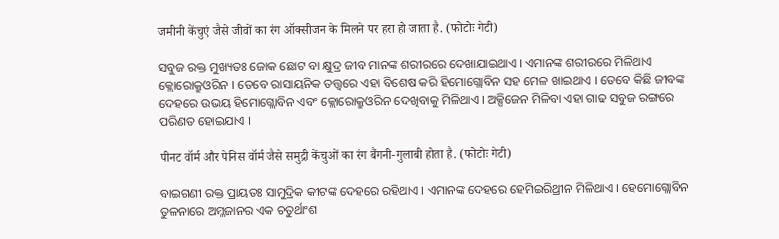जमीनी केंचुएं जैसे जीवों का रंग ऑक्सीजन के मिलने पर हरा हो जाता है. (फोटोः गेटी)

ସବୁଜ ରକ୍ତ ମୁଖ୍ୟତଃ ଜୋକ ଛୋଟ ବା କ୍ଷୁଦ୍ର ଜୀବ ମାନଙ୍କ ଶରୀରରେ ଦେଖାଯାଇଥାଏ । ଏମାନଙ୍କ ଶରୀରରେ ମିଳିଥାଏ କ୍ଲୋରୋକ୍ରୁଓରିନ । ତେବେ ରାସାୟନିକ ତତ୍ତ୍ୱରେ ଏହା ବିଶେଷ କରି ହିମୋଗ୍ଲୋବିନ ସହ ମେଳ ଖାଇଥାଏ । ତେବେ କିଛି ଜୀବଙ୍କ ଦେହରେ ଉଭୟ ହିମୋଗ୍ଲୋବିନ ଏବଂ କ୍ଲୋରୋକ୍ରୁଓରିନ ଦେଖିବାକୁ ମିଳିଥାଏ । ଅକ୍ସିଜେନ ମିଳିବା ଏହା ଗାଢ ସବୁଜ ରଙ୍ଗରେ ପରିଣତ ହୋଇଯାଏ ।

पीनट वॉर्म और पेनिस वॉर्म जैसे समुद्री केंचुओं का रंग बैंगनी-गुलाबी होता है. (फोटोः गेटी)

ବାଇଗଣୀ ରକ୍ତ ପ୍ରାୟତଃ ସାମୁଦ୍ରିକ କୀଟଙ୍କ ଦେହରେ ରହିଥାଏ । ଏମାନଙ୍କ ଦେହରେ ହେମିଇରିଥ୍ରୀନ ମିଳିଥାଏ । ହେମୋଗ୍ଲୋବିନ ତୁଳନାରେ ଅମ୍ଳଜାନର ଏକ ଚତୁର୍ଥାଂଶ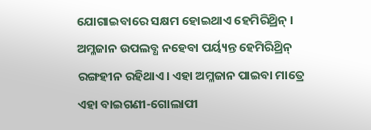ଯୋଗାଇବାରେ ସକ୍ଷମ ହୋଇଥାଏ ହେମିରିଥ୍ରିନ୍ । ଅମ୍ଳଜାନ ଉପଲବ୍ଧ ନହେବା ପର୍ୟ୍ୟନ୍ତ ହେମିରିଥ୍ରିନ୍ ରଙ୍ଗହୀନ ରହିଥାଏ। ଏହା ଅମ୍ଳଜାନ ପାଇବା ମାତ୍ରେ ଏହା ବାଇଗଣୀ-ଗୋଲାପୀ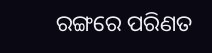ରଙ୍ଗରେ ପରିଣତ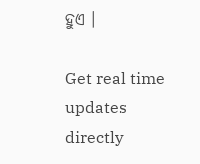ହୁଏ ।

Get real time updates directly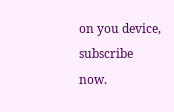on you device, subscribe now.